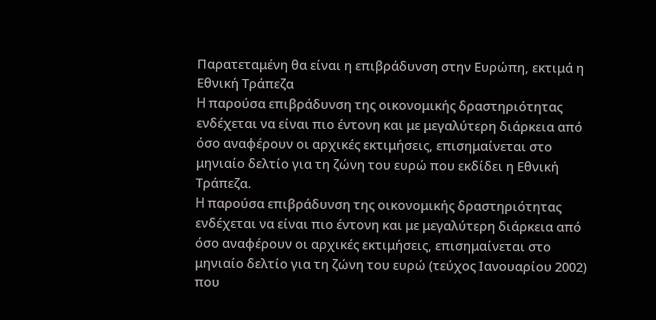Παρατεταμένη θα είναι η επιβράδυνση στην Ευρώπη, εκτιμά η Εθνική Τράπεζα
H παρούσα επιβράδυνση της οικονομικής δραστηριότητας ενδέχεται να είναι πιο έντονη και με μεγαλύτερη διάρκεια από όσο αναφέρουν οι αρχικές εκτιμήσεις, επισημαίνεται στο μηνιαίο δελτίο για τη ζώνη του ευρώ που εκδίδει η Εθνική Τράπεζα.
H παρούσα επιβράδυνση της οικονομικής δραστηριότητας ενδέχεται να είναι πιο έντονη και με μεγαλύτερη διάρκεια από όσο αναφέρουν οι αρχικές εκτιμήσεις, επισημαίνεται στο μηνιαίο δελτίο για τη ζώνη του ευρώ (τεύχος Ιανουαρίου 2002) που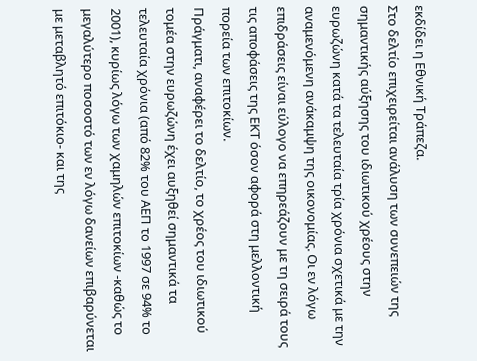εκδίδει η Εθνική Τράπεζα.
Στο δελτίο επιχειρείται ανάλυση των συνεπειών της σημαντικής αύξησης του ιδιωτικού χρέους στην ευρωζώνη κατά τα τελευταία τρία χρόνια σχετικά με την αναμενόμενη ανάκαμψη της οικονομίας. Οι εν λόγω επιδράσεις είναι εύλογο να επηρεάζουν με τη σειρά τους τις αποφάσεις της ΕΚΤ όσον αφορά στη μελλοντική πορεία των επιτοκίων.
Πράγματι, αναφέρει το δελτίο, το χρέος του ιδιωτικού τομέα στην ευρωζώνη έχει αυξηθεί σημαντικά τα τελευταία χρόνια (από 82% του ΑΕΠ το 1997 σε 94% το 2001), κυρίως λόγω των χαμηλών επιτοκίων -καθώς το μεγαλύτερο ποσοστό των εν λόγω δανείων επιβαρύνεται με μεταβλητό επιτόκιο- και της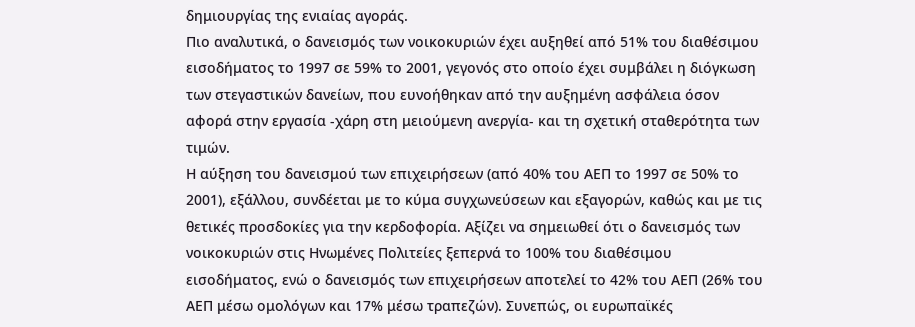δημιουργίας της ενιαίας αγοράς.
Πιο αναλυτικά, ο δανεισμός των νοικοκυριών έχει αυξηθεί από 51% του διαθέσιμου εισοδήματος το 1997 σε 59% το 2001, γεγονός στο οποίο έχει συμβάλει η διόγκωση των στεγαστικών δανείων, που ευνοήθηκαν από την αυξημένη ασφάλεια όσον αφορά στην εργασία -χάρη στη μειούμενη ανεργία- και τη σχετική σταθερότητα των τιμών.
Η αύξηση του δανεισμού των επιχειρήσεων (από 40% του ΑΕΠ το 1997 σε 50% το 2001), εξάλλου, συνδέεται με το κύμα συγχωνεύσεων και εξαγορών, καθώς και με τις θετικές προσδοκίες για την κερδοφορία. Αξίζει να σημειωθεί ότι ο δανεισμός των νοικοκυριών στις Ηνωμένες Πολιτείες ξεπερνά το 100% του διαθέσιμου εισοδήματος, ενώ ο δανεισμός των επιχειρήσεων αποτελεί το 42% του ΑΕΠ (26% του ΑΕΠ μέσω ομολόγων και 17% μέσω τραπεζών). Συνεπώς, οι ευρωπαϊκές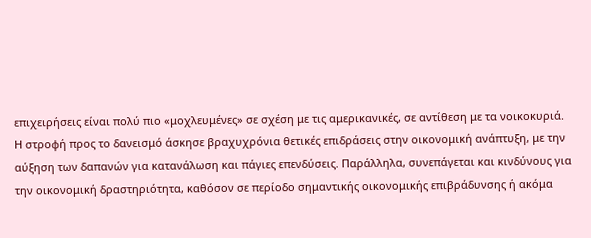επιχειρήσεις είναι πολύ πιο «μοχλευμένες» σε σχέση με τις αμερικανικές, σε αντίθεση με τα νοικοκυριά.
Η στροφή προς το δανεισμό άσκησε βραχυχρόνια θετικές επιδράσεις στην οικονομική ανάπτυξη, με την αύξηση των δαπανών για κατανάλωση και πάγιες επενδύσεις. Παράλληλα, συνεπάγεται και κινδύνους για την οικονομική δραστηριότητα, καθόσον σε περίοδο σημαντικής οικονομικής επιβράδυνσης ή ακόμα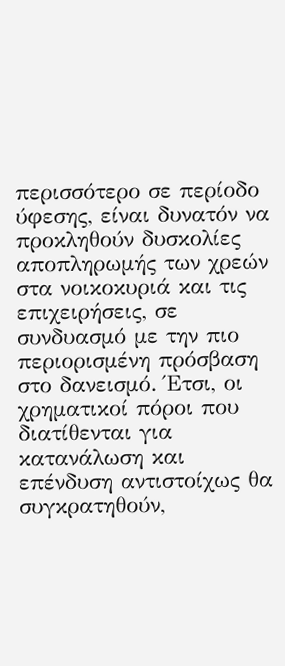περισσότερο σε περίοδο ύφεσης, είναι δυνατόν να προκληθούν δυσκολίες αποπληρωμής των χρεών στα νοικοκυριά και τις επιχειρήσεις, σε συνδυασμό με την πιο περιορισμένη πρόσβαση στο δανεισμό. Έτσι, οι χρηματικοί πόροι που διατίθενται για κατανάλωση και επένδυση αντιστοίχως θα συγκρατηθούν,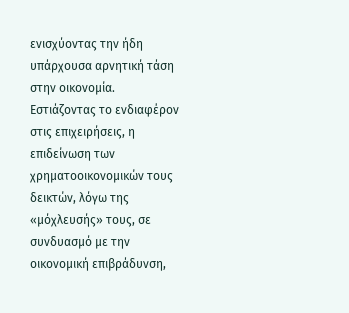ενισχύοντας την ήδη υπάρχουσα αρνητική τάση στην οικονομία.
Εστιάζοντας το ενδιαφέρον στις επιχειρήσεις, η επιδείνωση των χρηματοοικονομικών τους δεικτών, λόγω της «μόχλευσής» τους, σε συνδυασμό με την οικονομική επιβράδυνση,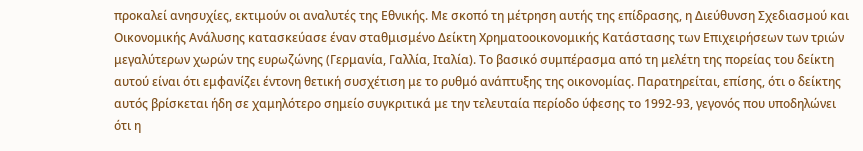προκαλεί ανησυχίες, εκτιμούν οι αναλυτές της Εθνικής. Με σκοπό τη μέτρηση αυτής της επίδρασης, η Διεύθυνση Σχεδιασμού και Οικονομικής Ανάλυσης κατασκεύασε έναν σταθμισμένο Δείκτη Χρηματοοικονομικής Κατάστασης των Επιχειρήσεων των τριών μεγαλύτερων χωρών της ευρωζώνης (Γερμανία, Γαλλία, Ιταλία). Το βασικό συμπέρασμα από τη μελέτη της πορείας του δείκτη αυτού είναι ότι εμφανίζει έντονη θετική συσχέτιση με το ρυθμό ανάπτυξης της οικονομίας. Παρατηρείται, επίσης, ότι ο δείκτης αυτός βρίσκεται ήδη σε χαμηλότερο σημείο συγκριτικά με την τελευταία περίοδο ύφεσης το 1992-93, γεγονός που υποδηλώνει ότι η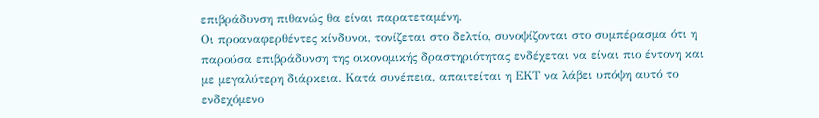επιβράδυνση πιθανώς θα είναι παρατεταμένη.
Οι προαναφερθέντες κίνδυνοι, τονίζεται στο δελτίο, συνοψίζονται στο συμπέρασμα ότι η παρούσα επιβράδυνση της οικονομικής δραστηριότητας ενδέχεται να είναι πιο έντονη και με μεγαλύτερη διάρκεια. Κατά συνέπεια, απαιτείται η ΕΚΤ να λάβει υπόψη αυτό το ενδεχόμενο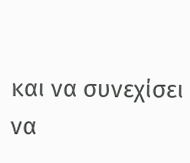και να συνεχίσει να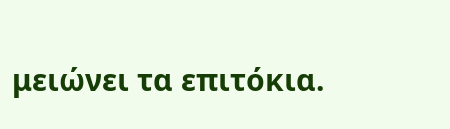μειώνει τα επιτόκια.